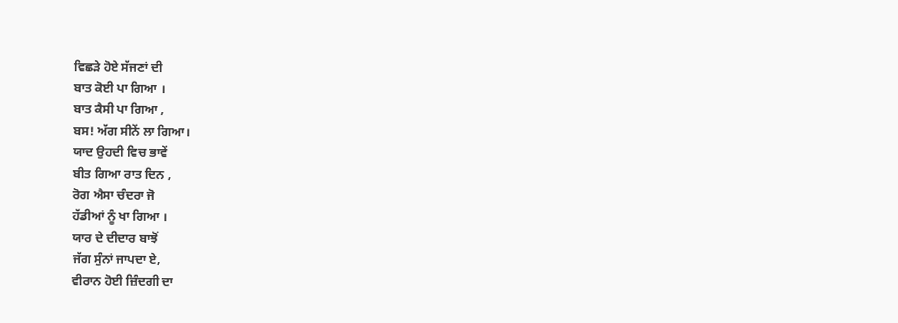ਵਿਛੜੇ ਹੋਏ ਸੱਜਣਾਂ ਦੀ
ਬਾਤ ਕੋਈ ਪਾ ਗਿਆ ।
ਬਾਤ ਕੈਸੀ ਪਾ ਗਿਆ ,
ਬਸ! ਅੱਗ ਸੀਨੇਂ ਲਾ ਗਿਆ।
ਯਾਦ ਉਹਦੀ ਵਿਚ ਭਾਵੇਂ
ਬੀਤ ਗਿਆ ਰਾਤ ਦਿਨ ,
ਰੋਗ ਐਸਾ ਚੰਦਰਾ ਜੋ
ਹੱਡੀਆਂ ਨੂੰ ਖਾ ਗਿਆ ।
ਯਾਰ ਦੇ ਦੀਦਾਰ ਬਾਝੋਂ
ਜੱਗ ਸੁੰਨਾਂ ਜਾਪਦਾ ਏ,
ਵੀਰਾਨ ਹੋਈ ਜ਼ਿੰਦਗੀ ਦਾ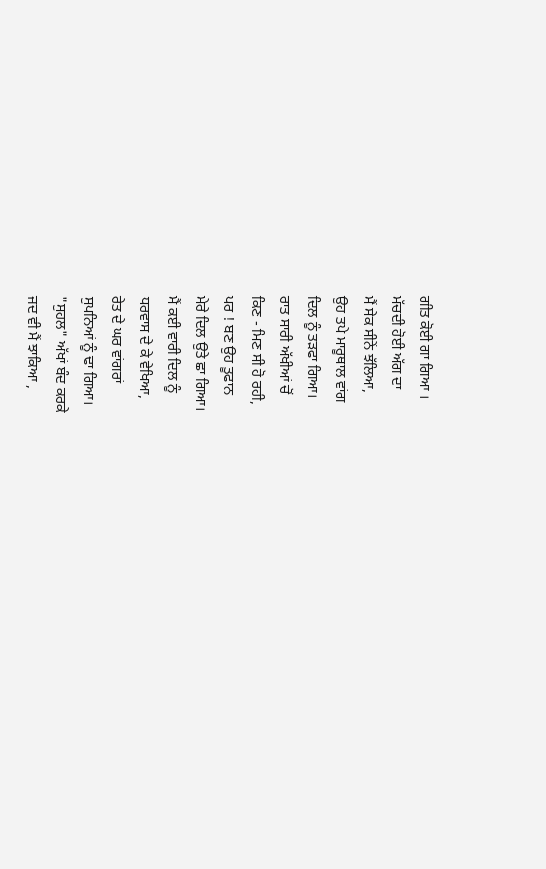ਗੀਤ ਕੋਈ ਗਾ ਗਿਆ ।
ਮੱਚਦੀ ਹੋਈ ਅੱਗ ਦਾ
ਮੈਂ ਸੇਕ ਸੀਨੇਂ ਝੱਲਿਆ,
ਉਹ ਤਪੇ ਮਾਰੂਥਾਲ ਵਾਂਗ
ਦਿਲ ਨੂੰ ਤੜਫਾ ਗਿਆ।
ਰਾਤ ਸਾਰੀ ਅੱਖੀਆਂ ਚੋਂ
ਕਿਣ - ਮਿਣ ਸੀ ਹੋ ਰਹੀ,
ਪਰ ! ਬਣ ਉਹ ਤੂਫਾਨ
ਮੇਰੇ ਦਿਲ ਉਤੇ ਛਾ ਗਿਆ।
ਮੈਂ ਕਈ ਵਾਰੀ ਦਿਲ ਨੂੰ
ਧਰਵਾਸ ਦੇ ਕੇ ਵੇਖਿਆ,
ਰੇਤ ਦੇ ਘਰ ਵਾਂਗਰਾਂ
ਸੁਪਨਿਆਂ ਨੂੰ ਢਾ ਗਿਆ।
"ਸੁਹਲ" ਅੱਖਾਂ ਬੰਦ ਕਰਕੇ
ਜਦ ਵੀ ਮੈਂ ਝਾਕਿਆ ,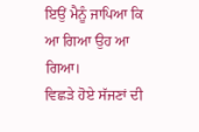ਇਉਂ ਮੈਨੂੰ ਜਾਪਿਆ ਕਿ
ਆ ਗਿਆ ਉਹ ਆ ਗਿਆ।
ਵਿਛੜੇ ਹੋਏ ਸੱਜਣਾਂ ਦੀ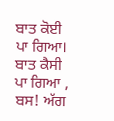ਬਾਤ ਕੋਈ ਪਾ ਗਿਆ।
ਬਾਤ ਕੈਸੀ ਪਾ ਗਿਆ ,
ਬਸ! ਅੱਗ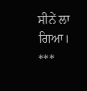ਸੀਨੇਂ ਲਾ ਗਿਆ।
***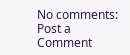No comments:
Post a Comment